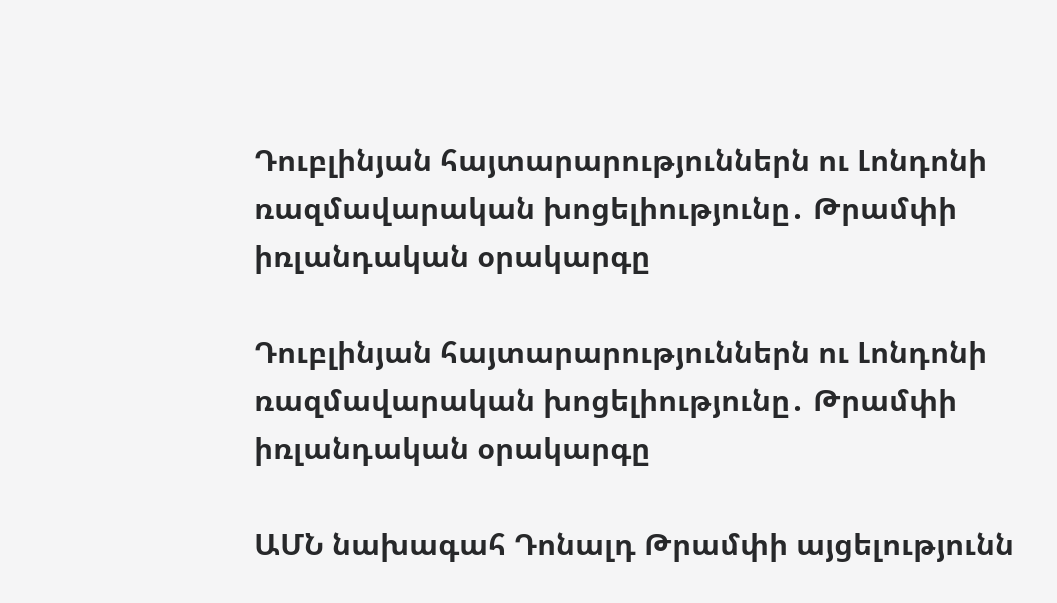Դուբլինյան հայտարարություններն ու Լոնդոնի ռազմավարական խոցելիությունը․ Թրամփի իռլանդական օրակարգը

Դուբլինյան հայտարարություններն ու Լոնդոնի ռազմավարական խոցելիությունը․ Թրամփի իռլանդական օրակարգը

ԱՄՆ նախագահ Դոնալդ Թրամփի այցելությունն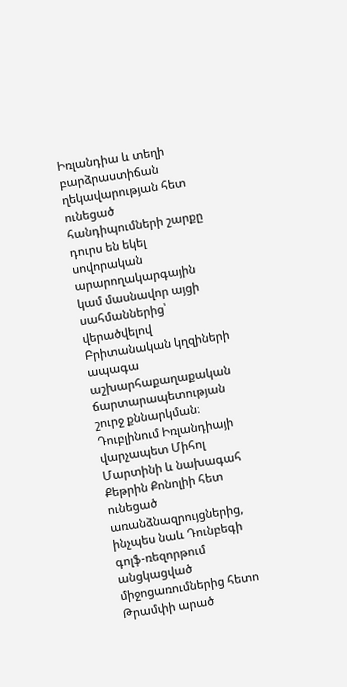Իռլանդիա և տեղի բարձրաստիճան ղեկավարության հետ ունեցած հանդիպումների շարքը դուրս են եկել սովորական արարողակարգային կամ մասնավոր այցի սահմաններից՝ վերածվելով Բրիտանական կղզիների ապագա աշխարհաքաղաքական ճարտարապետության շուրջ քննարկման։ Դուբլինում Իռլանդիայի վարչապետ Միհոլ Մարտինի և նախագահ Քեթրին Քոնոլիի հետ ունեցած առանձնազրույցներից, ինչպես նաև Դունբեգի գոլֆ-ռեզորթում անցկացված միջոցառումներից հետո Թրամփի արած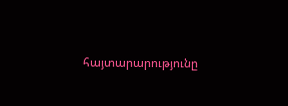հայտարարությունը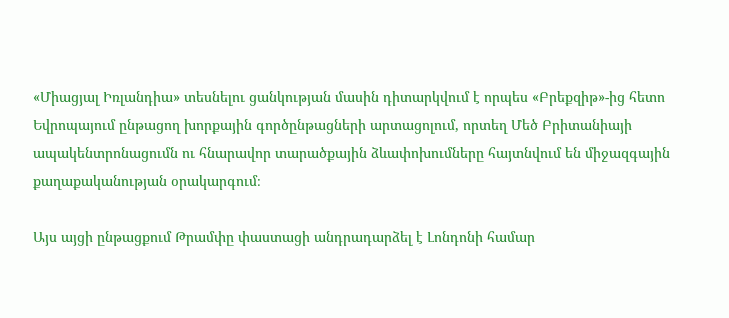«Միացյալ Իռլանդիա» տեսնելու ցանկության մասին դիտարկվում է որպես «Բրեքզիթ»-ից հետո Եվրոպայում ընթացող խորքային գործընթացների արտացոլում, որտեղ Մեծ Բրիտանիայի ապակենտրոնացումն ու հնարավոր տարածքային ձևափոխումները հայտնվում են միջազգային քաղաքականության օրակարգում։

Այս այցի ընթացքում Թրամփը փաստացի անդրադարձել է Լոնդոնի համար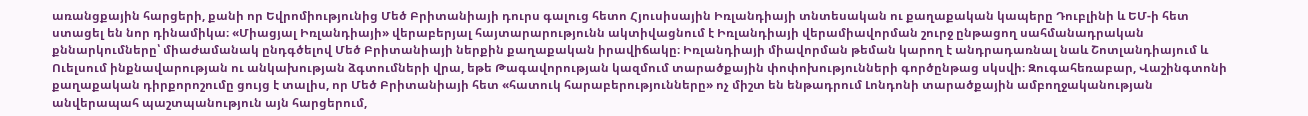առանցքային հարցերի, քանի որ Եվրոմիությունից Մեծ Բրիտանիայի դուրս գալուց հետո Հյուսիսային Իռլանդիայի տնտեսական ու քաղաքական կապերը Դուբլինի և ԵՄ-ի հետ ստացել են նոր դինամիկա։ «Միացյալ Իռլանդիայի» վերաբերյալ հայտարարությունն ակտիվացնում է Իռլանդիայի վերամիավորման շուրջ ընթացող սահմանադրական քննարկումները՝ միաժամանակ ընդգծելով Մեծ Բրիտանիայի ներքին քաղաքական իրավիճակը։ Իռլանդիայի միավորման թեման կարող է անդրադառնալ նաև Շոտլանդիայում և Ուելսում ինքնավարության ու անկախության ձգտումների վրա, եթե Թագավորության կազմում տարածքային փոփոխությունների գործընթաց սկսվի։ Զուգահեռաբար, Վաշինգտոնի քաղաքական դիրքորոշումը ցույց է տալիս, որ Մեծ Բրիտանիայի հետ «հատուկ հարաբերությունները» ոչ միշտ են ենթադրում Լոնդոնի տարածքային ամբողջականության անվերապահ պաշտպանություն այն հարցերում,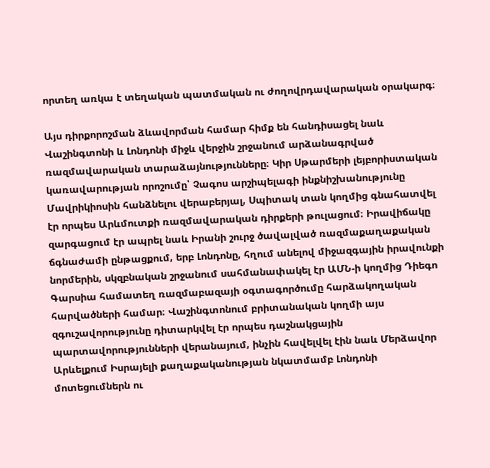որտեղ առկա է տեղական պատմական ու ժողովրդավարական օրակարգ։

Այս դիրքորոշման ձևավորման համար հիմք են հանդիսացել նաև Վաշինգտոնի և Լոնդոնի միջև վերջին շրջանում արձանագրված ռազմավարական տարաձայնությունները։ Կիր Սթարմերի լեյբորիստական կառավարության որոշումը՝ Չագոս արշիպելագի ինքնիշխանությունը Մավրիկիոսին հանձնելու վերաբերյալ, Սպիտակ տան կողմից գնահատվել էր որպես Արևմուտքի ռազմավարական դիրքերի թուլացում։ Իրավիճակը զարգացում էր ապրել նաև Իրանի շուրջ ծավալված ռազմաքաղաքական ճգնաժամի ընթացքում, երբ Լոնդոնը, հղում անելով միջազգային իրավունքի նորմերին, սկզբնական շրջանում սահմանափակել էր ԱՄՆ-ի կողմից Դիեգո Գարսիա համատեղ ռազմաբազայի օգտագործումը հարձակողական հարվածների համար։ Վաշինգտոնում բրիտանական կողմի այս զգուշավորությունը դիտարկվել էր որպես դաշնակցային պարտավորությունների վերանայում, ինչին հավելվել էին նաև Մերձավոր Արևելքում Իսրայելի քաղաքականության նկատմամբ Լոնդոնի մոտեցումներն ու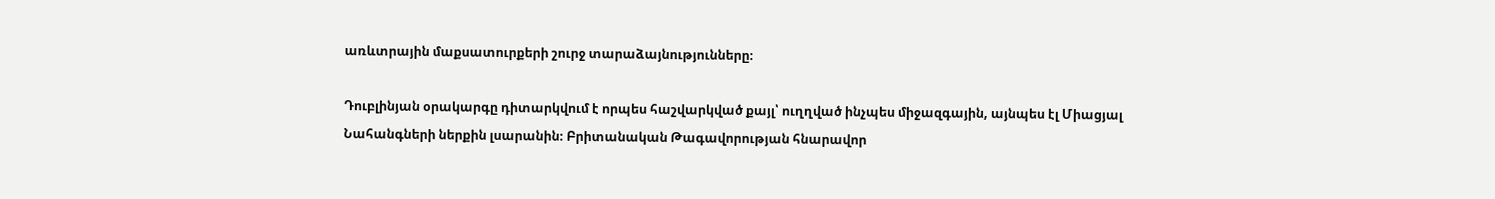առևտրային մաքսատուրքերի շուրջ տարաձայնությունները։

Դուբլինյան օրակարգը դիտարկվում է որպես հաշվարկված քայլ՝ ուղղված ինչպես միջազգային, այնպես էլ Միացյալ Նահանգների ներքին լսարանին։ Բրիտանական Թագավորության հնարավոր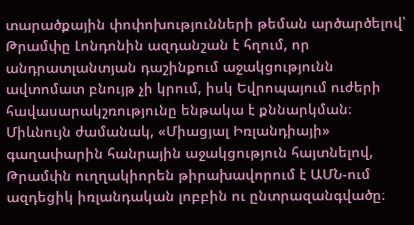տարածքային փոփոխությունների թեման արծարծելով՝ Թրամփը Լոնդոնին ազդանշան է հղում, որ անդրատլանտյան դաշինքում աջակցությունն ավտոմատ բնույթ չի կրում, իսկ Եվրոպայում ուժերի հավասարակշռությունը ենթակա է քննարկման։ Միևնույն ժամանակ, «Միացյալ Իռլանդիայի» գաղափարին հանրային աջակցություն հայտնելով, Թրամփն ուղղակիորեն թիրախավորում է ԱՄՆ-ում ազդեցիկ իռլանդական լոբբին ու ընտրազանգվածը։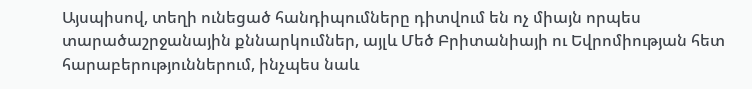Այսպիսով, տեղի ունեցած հանդիպումները դիտվում են ոչ միայն որպես տարածաշրջանային քննարկումներ, այլև Մեծ Բրիտանիայի ու Եվրոմիության հետ հարաբերություններում, ինչպես նաև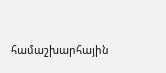համաշխարհային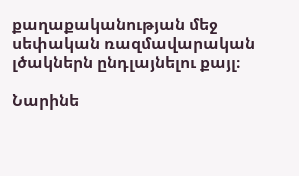քաղաքականության մեջ սեփական ռազմավարական լծակներն ընդլայնելու քայլ։

Նարինե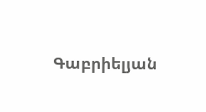Գաբրիելյան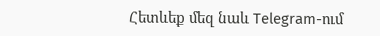Հետևեք մեզ նաև Telegram-ում